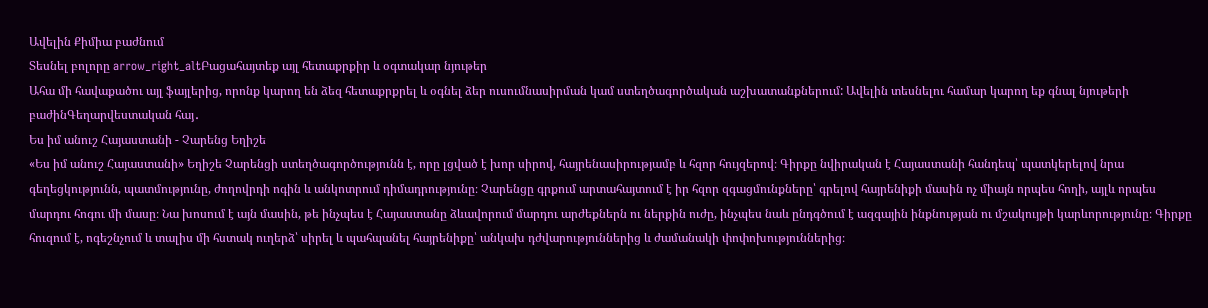Ավելին Քիմիա բաժնում
Տեսնել բոլորը arrow_right_altԲացահայտեք այլ հետաքրքիր և օգտակար նյութեր
Ահա մի հավաքածու այլ ֆայլերից, որոնք կարող են ձեզ հետաքրքրել և օգնել ձեր ուսումնասիրման կամ ստեղծագործական աշխատանքներում: Ավելին տեսնելու համար կարող եք գնալ նյութերի բաժինԳեղարվեստական հայ․
Ես իմ անուշ Հայաստանի - Չարենց Եղիշե
«Ես իմ անուշ Հայաստանի» Եղիշե Չարենցի ստեղծագործությունն է, որը լցված է խոր սիրով, հայրենասիրությամբ և հզոր հույզերով։ Գիրքը նվիրական է Հայաստանի հանդեպ՝ պատկերելով նրա գեղեցկությունն, պատմությունը, ժողովրդի ոգին և անկոտրում դիմադրությունը։ Չարենցը գրքում արտահայտում է իր հզոր զգացմունքները՝ գրելով հայրենիքի մասին ոչ միայն որպես հողի, այլև որպես մարդու հոգու մի մասը։ Նա խոսում է այն մասին, թե ինչպես է Հայաստանը ձևավորում մարդու արժեքներն ու ներքին ուժը, ինչպես նաև ընդգծում է ազգային ինքնության ու մշակույթի կարևորությունը։ Գիրքը հուզում է, ոգեշնչում և տալիս մի հստակ ուղերձ՝ սիրել և պահպանել հայրենիքը՝ անկախ դժվարություններից և ժամանակի փոփոխություններից։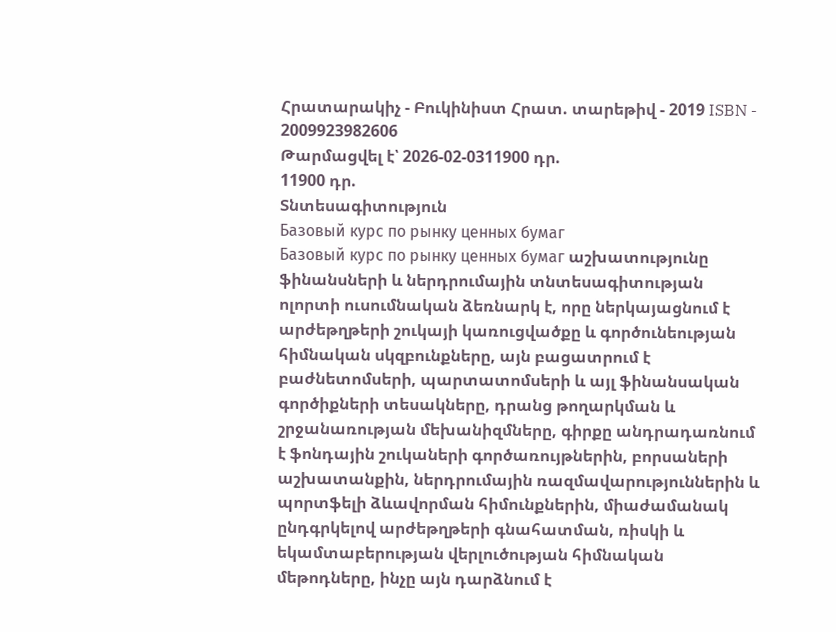Հրատարակիչ - Բուկինիստ Հրատ. տարեթիվ - 2019 ISBN - 2009923982606
Թարմացվել է՝ 2026-02-0311900 դր.
11900 դր.
Տնտեսագիտություն
Базовый курс по рынку ценных бумаг
Базовый курс по рынку ценных бумаг աշխատությունը ֆինանսների և ներդրումային տնտեսագիտության ոլորտի ուսումնական ձեռնարկ է, որը ներկայացնում է արժեթղթերի շուկայի կառուցվածքը և գործունեության հիմնական սկզբունքները, այն բացատրում է բաժնետոմսերի, պարտատոմսերի և այլ ֆինանսական գործիքների տեսակները, դրանց թողարկման և շրջանառության մեխանիզմները, գիրքը անդրադառնում է ֆոնդային շուկաների գործառույթներին, բորսաների աշխատանքին, ներդրումային ռազմավարություններին և պորտֆելի ձևավորման հիմունքներին, միաժամանակ ընդգրկելով արժեթղթերի գնահատման, ռիսկի և եկամտաբերության վերլուծության հիմնական մեթոդները, ինչը այն դարձնում է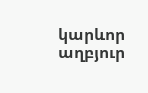կարևոր աղբյուր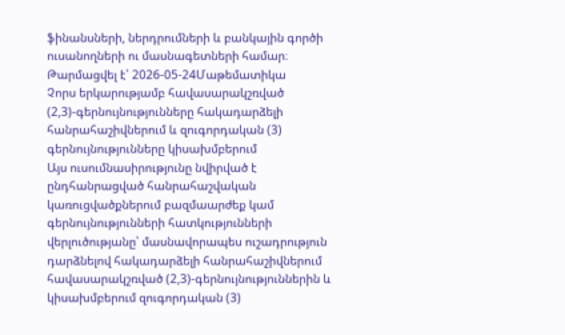ֆինանսների, ներդրումների և բանկային գործի ուսանողների ու մասնագետների համար։
Թարմացվել է՝ 2026-05-24Մաթեմատիկա
Չորս երկարությամբ հավասարակշռված (2,3)-գերնույնությունները հակադարձելի հանրահաշիվներում և զուգորդական (3) գերնույնությունները կիսախմբերում
Այս ուսումնասիրությունը նվիրված է ընդհանրացված հանրահաշվական կառուցվածքներում բազմաարժեք կամ գերնույնությունների հատկությունների վերլուծությանը՝ մասնավորապես ուշադրություն դարձնելով հակադարձելի հանրահաշիվներում հավասարակշռված (2,3)-գերնույնություններին և կիսախմբերում զուգորդական (3)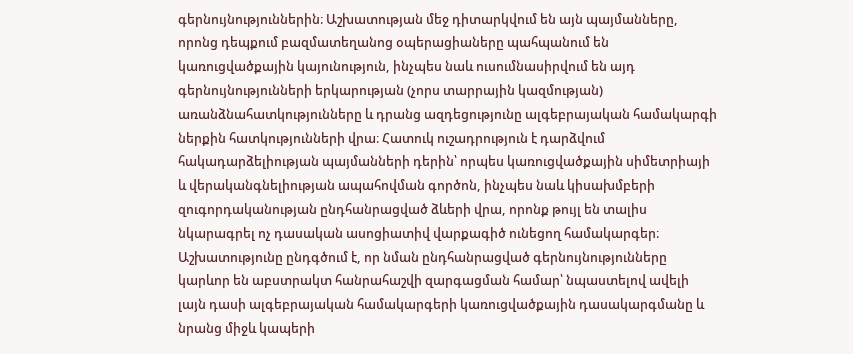գերնույնություններին։ Աշխատության մեջ դիտարկվում են այն պայմանները, որոնց դեպքում բազմատեղանոց օպերացիաները պահպանում են կառուցվածքային կայունություն, ինչպես նաև ուսումնասիրվում են այդ գերնույնությունների երկարության (չորս տարրային կազմության) առանձնահատկությունները և դրանց ազդեցությունը ալգեբրայական համակարգի ներքին հատկությունների վրա։ Հատուկ ուշադրություն է դարձվում հակադարձելիության պայմանների դերին՝ որպես կառուցվածքային սիմետրիայի և վերականգնելիության ապահովման գործոն, ինչպես նաև կիսախմբերի զուգորդականության ընդհանրացված ձևերի վրա, որոնք թույլ են տալիս նկարագրել ոչ դասական ասոցիատիվ վարքագիծ ունեցող համակարգեր։ Աշխատությունը ընդգծում է, որ նման ընդհանրացված գերնույնությունները կարևոր են աբստրակտ հանրահաշվի զարգացման համար՝ նպաստելով ավելի լայն դասի ալգեբրայական համակարգերի կառուցվածքային դասակարգմանը և նրանց միջև կապերի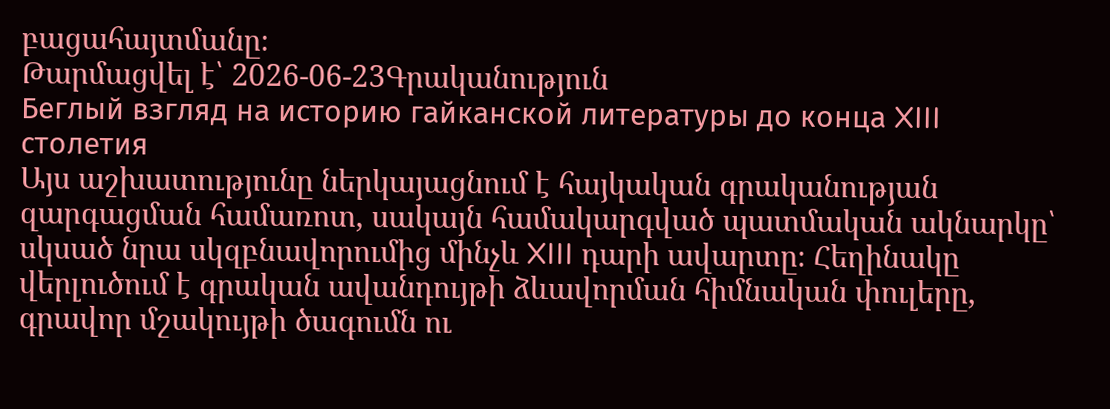բացահայտմանը։
Թարմացվել է՝ 2026-06-23Գրականություն
Беглый взгляд на историю гайканской литературы до конца XIII столетия
Այս աշխատությունը ներկայացնում է հայկական գրականության զարգացման համառոտ, սակայն համակարգված պատմական ակնարկը՝ սկսած նրա սկզբնավորումից մինչև XIII դարի ավարտը։ Հեղինակը վերլուծում է գրական ավանդույթի ձևավորման հիմնական փուլերը, գրավոր մշակույթի ծագումն ու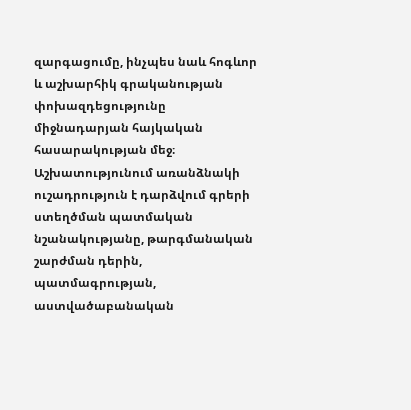զարգացումը, ինչպես նաև հոգևոր և աշխարհիկ գրականության փոխազդեցությունը միջնադարյան հայկական հասարակության մեջ։ Աշխատությունում առանձնակի ուշադրություն է դարձվում գրերի ստեղծման պատմական նշանակությանը, թարգմանական շարժման դերին, պատմագրության, աստվածաբանական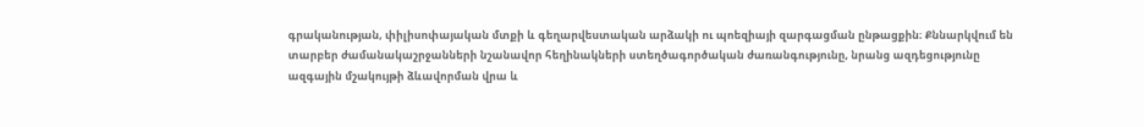գրականության, փիլիսոփայական մտքի և գեղարվեստական արձակի ու պոեզիայի զարգացման ընթացքին։ Քննարկվում են տարբեր ժամանակաշրջանների նշանավոր հեղինակների ստեղծագործական ժառանգությունը, նրանց ազդեցությունը ազգային մշակույթի ձևավորման վրա և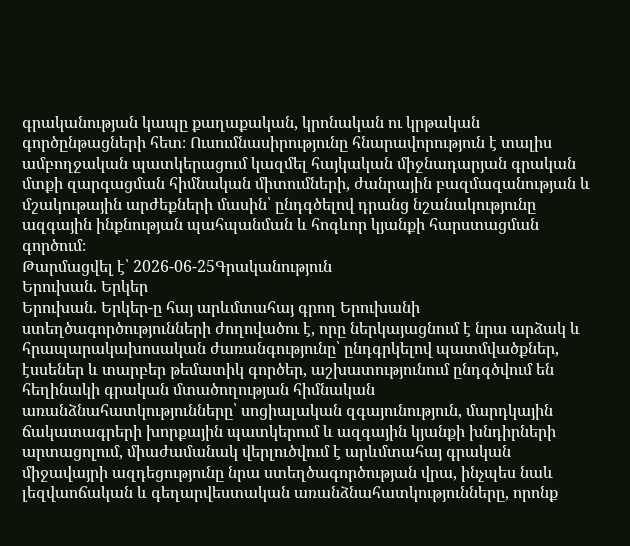գրականության կապը քաղաքական, կրոնական ու կրթական գործընթացների հետ։ Ուսումնասիրությունը հնարավորություն է տալիս ամբողջական պատկերացում կազմել հայկական միջնադարյան գրական մտքի զարգացման հիմնական միտումների, ժանրային բազմազանության և մշակութային արժեքների մասին՝ ընդգծելով դրանց նշանակությունը ազգային ինքնության պահպանման և հոգևոր կյանքի հարստացման գործում։
Թարմացվել է՝ 2026-06-25Գրականություն
Երուխան. Երկեր
Երուխան. Երկեր-ը հայ արևմտահայ գրող Երուխանի ստեղծագործությունների ժողովածու է, որը ներկայացնում է նրա արձակ և հրապարակախոսական ժառանգությունը՝ ընդգրկելով պատմվածքներ, էսսեներ և տարբեր թեմատիկ գործեր, աշխատությունում ընդգծվում են հեղինակի գրական մտածողության հիմնական առանձնահատկությունները՝ սոցիալական զգայունություն, մարդկային ճակատագրերի խորքային պատկերում և ազգային կյանքի խնդիրների արտացոլում, միաժամանակ վերլուծվում է արևմտահայ գրական միջավայրի ազդեցությունը նրա ստեղծագործության վրա, ինչպես նաև լեզվաոճական և գեղարվեստական առանձնահատկությունները, որոնք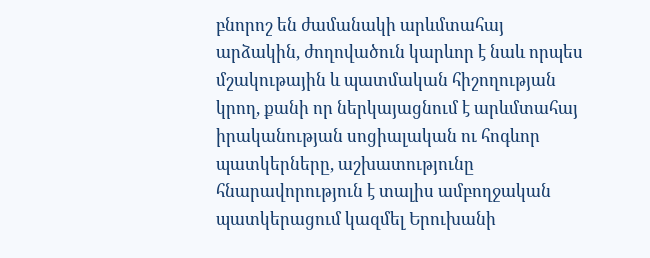բնորոշ են ժամանակի արևմտահայ արձակին, ժողովածուն կարևոր է նաև որպես մշակութային և պատմական հիշողության կրող, քանի որ ներկայացնում է արևմտահայ իրականության սոցիալական ու հոգևոր պատկերները, աշխատությունը հնարավորություն է տալիս ամբողջական պատկերացում կազմել Երուխանի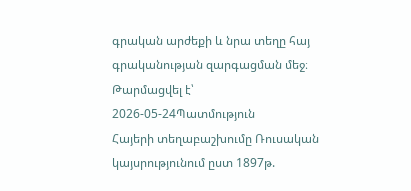գրական արժեքի և նրա տեղը հայ գրականության զարգացման մեջ։
Թարմացվել է՝ 2026-05-24Պատմություն
Հայերի տեղաբաշխումը Ռուսական կայսրությունում ըստ 1897թ.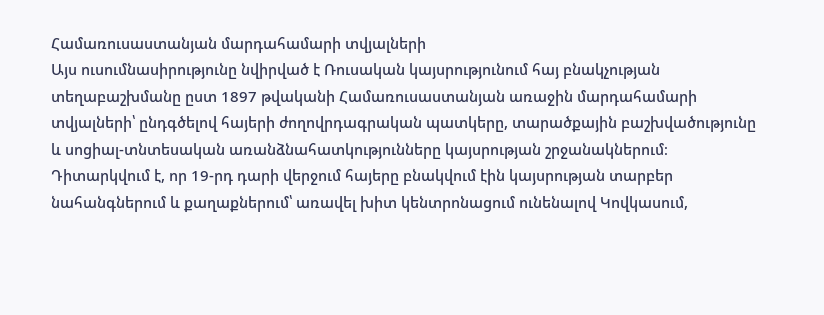Համառուսաստանյան մարդահամարի տվյալների
Այս ուսումնասիրությունը նվիրված է Ռուսական կայսրությունում հայ բնակչության տեղաբաշխմանը ըստ 1897 թվականի Համառուսաստանյան առաջին մարդահամարի տվյալների՝ ընդգծելով հայերի ժողովրդագրական պատկերը, տարածքային բաշխվածությունը և սոցիալ-տնտեսական առանձնահատկությունները կայսրության շրջանակներում։ Դիտարկվում է, որ 19-րդ դարի վերջում հայերը բնակվում էին կայսրության տարբեր նահանգներում և քաղաքներում՝ առավել խիտ կենտրոնացում ունենալով Կովկասում,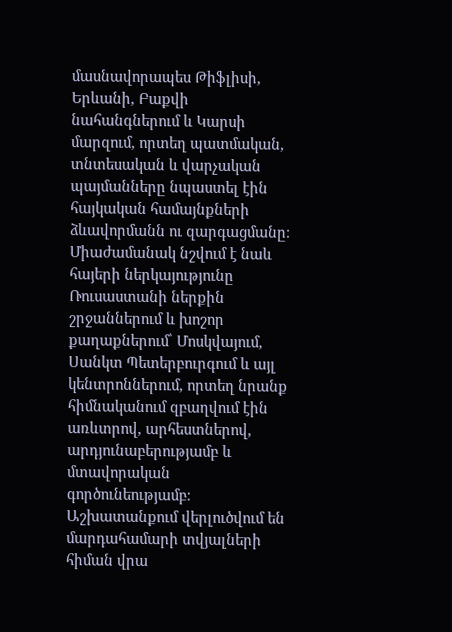մասնավորապես Թիֆլիսի, Երևանի, Բաքվի նահանգներում և Կարսի մարզում, որտեղ պատմական, տնտեսական և վարչական պայմանները նպաստել էին հայկական համայնքների ձևավորմանն ու զարգացմանը։ Միաժամանակ նշվում է նաև հայերի ներկայությունը Ռուսաստանի ներքին շրջաններում և խոշոր քաղաքներում՝ Մոսկվայում, Սանկտ Պետերբուրգում և այլ կենտրոններում, որտեղ նրանք հիմնականում զբաղվում էին առևտրով, արհեստներով, արդյունաբերությամբ և մտավորական գործունեությամբ։ Աշխատանքում վերլուծվում են մարդահամարի տվյալների հիման վրա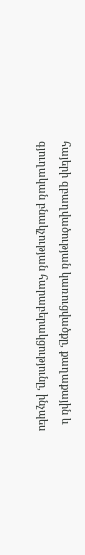հայերի զբաղվածության կառուցվածքը, քաղաքային և գյուղական բնակչության հարաբերակցությունը, ինչպես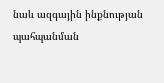նաև ազգային ինքնության պահպանման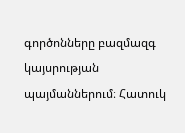գործոնները բազմազգ կայսրության պայմաններում։ Հատուկ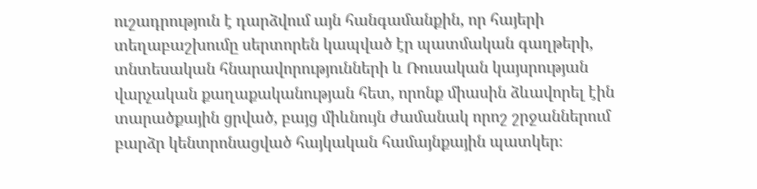ուշադրություն է դարձվում այն հանգամանքին, որ հայերի տեղաբաշխումը սերտորեն կապված էր պատմական գաղթերի, տնտեսական հնարավորությունների և Ռուսական կայսրության վարչական քաղաքականության հետ, որոնք միասին ձևավորել էին տարածքային ցրված, բայց միևնույն ժամանակ որոշ շրջաններում բարձր կենտրոնացված հայկական համայնքային պատկեր։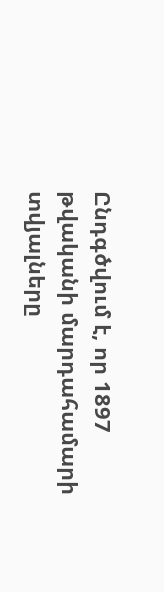Ընդգծվում է, որ 1897 թվականի մարդահամարի տվյալները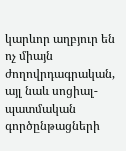կարևոր աղբյուր են ոչ միայն ժողովրդագրական, այլ նաև սոցիալ-պատմական գործընթացների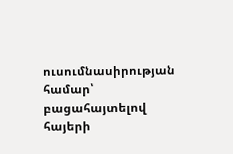ուսումնասիրության համար՝ բացահայտելով հայերի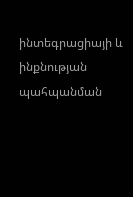ինտեգրացիայի և ինքնության պահպանման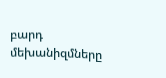բարդ մեխանիզմները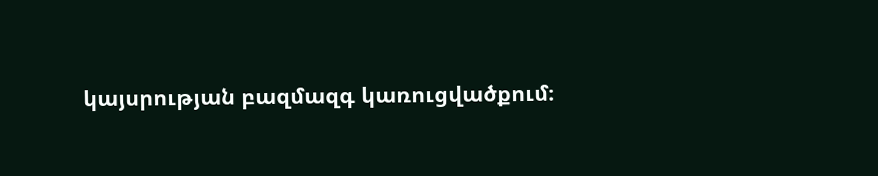կայսրության բազմազգ կառուցվածքում։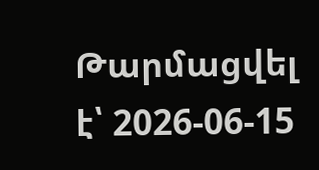Թարմացվել է՝ 2026-06-15